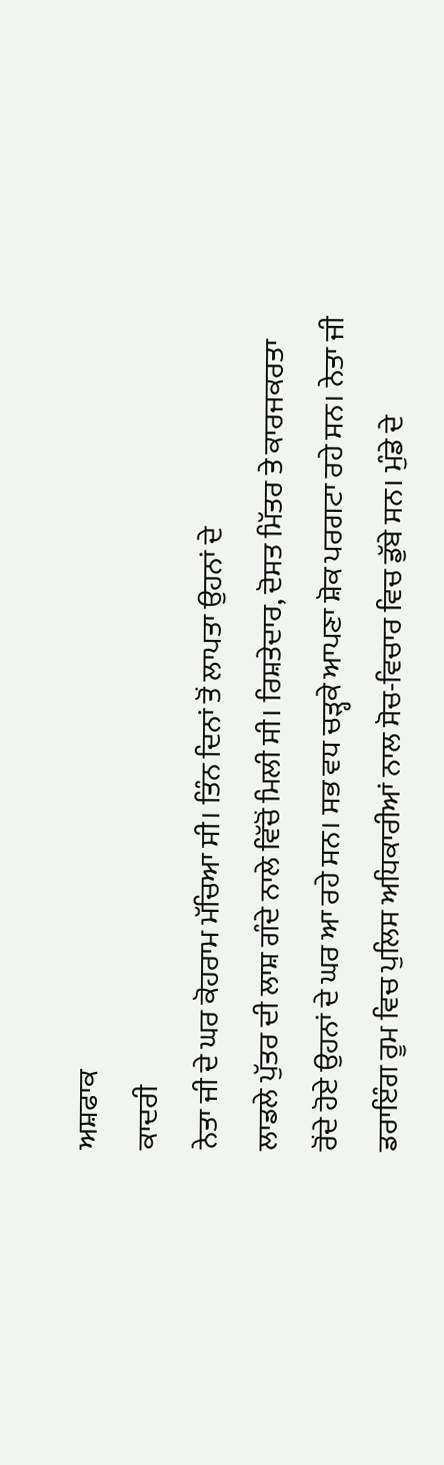ਅਸ਼ਫਾਕ
ਕਾਦਰੀ
ਨੇਤਾ ਜੀ ਦੇ ਘਰ ਕੋਹਰਾਮ ਮੱਚਿਆ ਸੀ। ਤਿੰਨ ਦਿਨਾਂ ਤੋਂ ਲਾਪਤਾ ਉਹਨਾਂ ਦੇ
ਲਾਡਲੇ ਪੁੱਤਰ ਦੀ ਲਾਸ਼ ਗੰਦੇ ਨਾਲੇ ਵਿੱਚੋਂ ਮਿਲੀ ਸੀ। ਰਿਸ਼ਤੇਦਾਰ, ਦੋਸਤ ਮਿੱਤਰ ਤੇ ਕਾਰਜਕਰਤਾ
ਰੋਂਦੇ ਹੋਏ ਉਹਨਾਂ ਦੇ ਘਰ ਆ ਰਹੇ ਸਨ। ਸਭ ਵਧ ਚੜ੍ਹਕੇ ਆਪਣਾ ਸ਼ੋਕ ਪਰਗਟਾ ਰਹੇ ਸਨ। ਨੇਤਾ ਜੀ
ਡਰਾਇੰਗ ਰੂਮ ਵਿਚ ਪੁਲਿਸ ਅਧਿਕਾਰੀਆਂ ਨਾਲ ਸੋਚ-ਵਿਚਾਰ ਵਿਚ ਡੁੱਬੇ ਸਨ। ਮੁੰਡੇ ਦੇ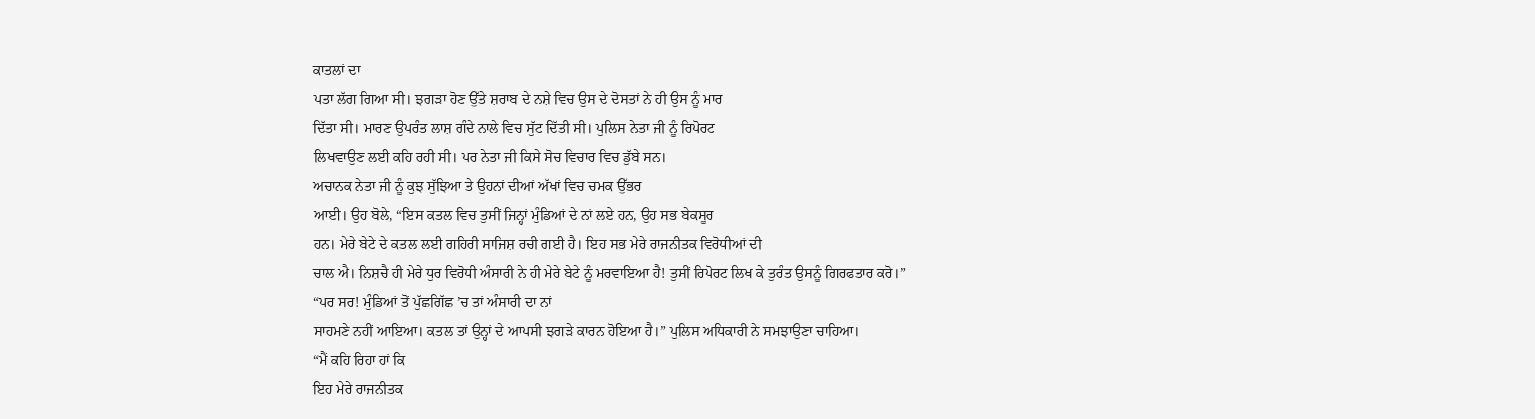ਕਾਤਲਾਂ ਦਾ
ਪਤਾ ਲੱਗ ਗਿਆ ਸੀ। ਝਗੜਾ ਹੋਣ ਉੱਤੇ ਸ਼ਰਾਬ ਦੇ ਨਸ਼ੇ ਵਿਚ ਉਸ ਦੇ ਦੋਸਤਾਂ ਨੇ ਹੀ ਉਸ ਨੂੰ ਮਾਰ
ਦਿੱਤਾ ਸੀ। ਮਾਰਣ ਉਪਰੰਤ ਲਾਸ਼ ਗੰਦੇ ਨਾਲੇ ਵਿਚ ਸੁੱਟ ਦਿੱਤੀ ਸੀ। ਪੁਲਿਸ ਨੇਤਾ ਜੀ ਨੂੰ ਰਿਪੋਰਟ
ਲਿਖਵਾਉਣ ਲਈ ਕਹਿ ਰਹੀ ਸੀ। ਪਰ ਨੇਤਾ ਜੀ ਕਿਸੇ ਸੋਚ ਵਿਚਾਰ ਵਿਚ ਡੁੱਬੇ ਸਨ।
ਅਚਾਨਕ ਨੇਤਾ ਜੀ ਨੂੰ ਕੁਝ ਸੁੱਝਿਆ ਤੇ ਉਹਨਾਂ ਦੀਆਂ ਅੱਖਾਂ ਵਿਚ ਚਮਕ ਉੱਭਰ
ਆਈ। ਉਹ ਬੋਲੇ, “ਇਸ ਕਤਲ ਵਿਚ ਤੁਸੀਂ ਜਿਨ੍ਹਾਂ ਮੁੰਡਿਆਂ ਦੇ ਨਾਂ ਲਏ ਹਨ, ਉਹ ਸਭ ਬੇਕਸੂਰ
ਹਨ। ਮੇਰੇ ਬੇਟੇ ਦੇ ਕਤਲ ਲਈ ਗਹਿਰੀ ਸਾਜਿਸ਼ ਰਚੀ ਗਈ ਹੈ। ਇਹ ਸਭ ਮੇਰੇ ਰਾਜਨੀਤਕ ਵਿਰੋਧੀਆਂ ਦੀ
ਚਾਲ ਐ। ਨਿਸ਼ਚੈ ਹੀ ਮੇਰੇ ਧੁਰ ਵਿਰੋਧੀ ਅੰਸਾਰੀ ਨੇ ਹੀ ਮੇਰੇ ਬੇਟੇ ਨੂੰ ਮਰਵਾਇਆ ਹੈ! ਤੁਸੀਂ ਰਿਪੋਰਟ ਲਿਖ ਕੇ ਤੁਰੰਤ ਉਸਨੂੰ ਗਿਰਫਤਾਰ ਕਰੋ।”
“ਪਰ ਸਰ! ਮੁੰਡਿਆਂ ਤੋਂ ਪੁੱਛਗਿੱਛ ’ਚ ਤਾਂ ਅੰਸਾਰੀ ਦਾ ਨਾਂ
ਸਾਹਮਣੇ ਨਹੀਂ ਆਇਆ। ਕਤਲ ਤਾਂ ਉਨ੍ਹਾਂ ਦੇ ਆਪਸੀ ਝਗੜੇ ਕਾਰਨ ਹੋਇਆ ਹੈ।” ਪੁਲਿਸ ਅਧਿਕਾਰੀ ਨੇ ਸਮਝਾਉਣਾ ਚਾਹਿਆ।
“ਮੈਂ ਕਹਿ ਰਿਹਾ ਹਾਂ ਕਿ
ਇਹ ਮੇਰੇ ਰਾਜਨੀਤਕ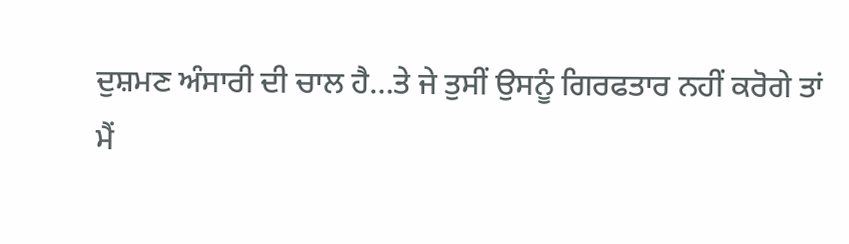ਦੁਸ਼ਮਣ ਅੰਸਾਰੀ ਦੀ ਚਾਲ ਹੈ…ਤੇ ਜੇ ਤੁਸੀਂ ਉਸਨੂੰ ਗਿਰਫਤਾਰ ਨਹੀਂ ਕਰੋਗੇ ਤਾਂ
ਮੈਂ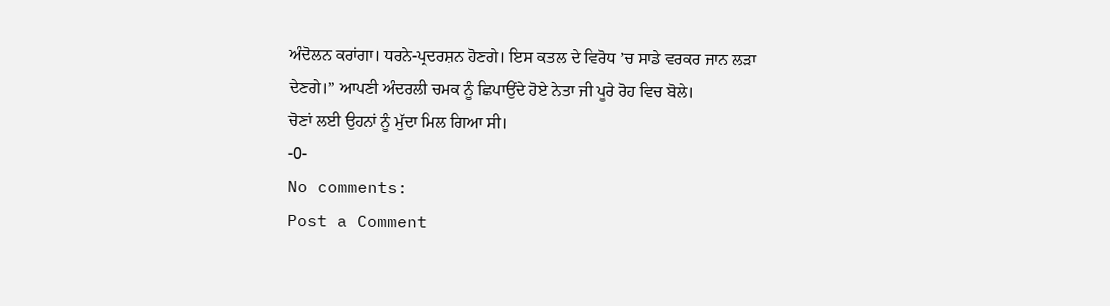ਅੰਦੋਲਨ ਕਰਾਂਗਾ। ਧਰਨੇ-ਪ੍ਰਦਰਸ਼ਨ ਹੋਣਗੇ। ਇਸ ਕਤਲ ਦੇ ਵਿਰੋਧ ’ਚ ਸਾਡੇ ਵਰਕਰ ਜਾਨ ਲੜਾ
ਦੇਣਗੇ।” ਆਪਣੀ ਅੰਦਰਲੀ ਚਮਕ ਨੂੰ ਛਿਪਾਉਂਦੇ ਹੋਏ ਨੇਤਾ ਜੀ ਪੂਰੇ ਰੋਹ ਵਿਚ ਬੋਲੇ।
ਚੋਣਾਂ ਲਈ ਉਹਨਾਂ ਨੂੰ ਮੁੱਦਾ ਮਿਲ ਗਿਆ ਸੀ।
-0-
No comments:
Post a Comment